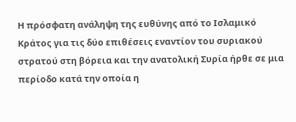Η πρόσφατη ανάληψη της ευθύνης από το Ισλαμικό Κράτος για τις δύο επιθέσεις εναντίον του συριακού στρατού στη βόρεια και την ανατολική Συρία ήρθε σε μια περίοδο κατά την οποία η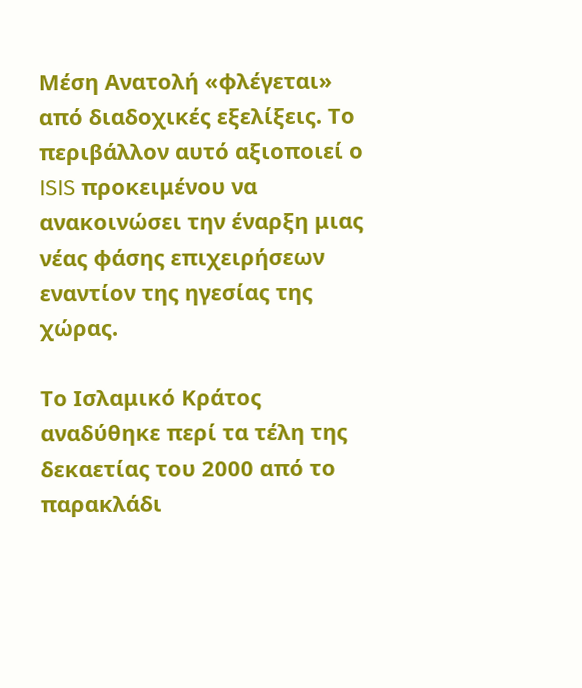Μέση Ανατολή «φλέγεται» από διαδοχικές εξελίξεις. Το περιβάλλον αυτό αξιοποιεί ο ISIS προκειμένου να ανακοινώσει την έναρξη μιας νέας φάσης επιχειρήσεων εναντίον της ηγεσίας της χώρας.

Το Ισλαμικό Κράτος αναδύθηκε περί τα τέλη της δεκαετίας του 2000 από το παρακλάδι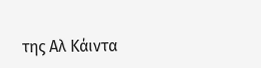της Αλ Κάιντα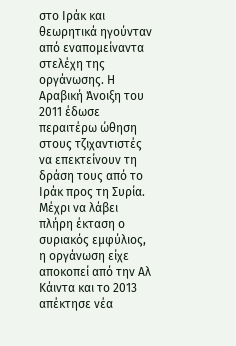στο Ιράκ και θεωρητικά ηγούνταν από εναπομείναντα στελέχη της οργάνωσης. Η Αραβική Άνοιξη του 2011 έδωσε περαιτέρω ώθηση στους τζιχαντιστές να επεκτείνουν τη δράση τους από το Ιράκ προς τη Συρία. Μέχρι να λάβει πλήρη έκταση ο συριακός εμφύλιος, η οργάνωση είχε αποκοπεί από την Αλ Κάιντα και το 2013 απέκτησε νέα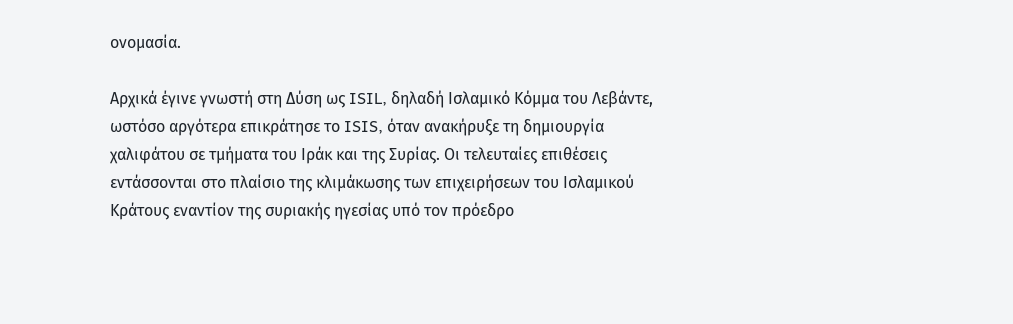ονομασία.

Αρχικά έγινε γνωστή στη Δύση ως ISIL, δηλαδή Ισλαμικό Κόμμα του Λεβάντε, ωστόσο αργότερα επικράτησε το ISIS, όταν ανακήρυξε τη δημιουργία χαλιφάτου σε τμήματα του Ιράκ και της Συρίας. Οι τελευταίες επιθέσεις εντάσσονται στο πλαίσιο της κλιμάκωσης των επιχειρήσεων του Ισλαμικού Κράτους εναντίον της συριακής ηγεσίας υπό τον πρόεδρο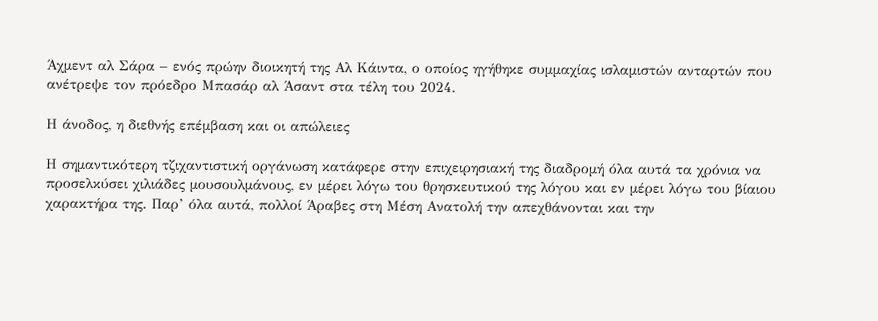Άχμεντ αλ Σάρα – ενός πρώην διοικητή της Αλ Κάιντα, ο οποίος ηγήθηκε συμμαχίας ισλαμιστών ανταρτών που ανέτρεψε τον πρόεδρο Μπασάρ αλ Άσαντ στα τέλη του 2024.

Η άνοδος, η διεθνής επέμβαση και οι απώλειες

Η σημαντικότερη τζιχαντιστική οργάνωση κατάφερε στην επιχειρησιακή της διαδρομή όλα αυτά τα χρόνια να προσελκύσει χιλιάδες μουσουλμάνους, εν μέρει λόγω του θρησκευτικού της λόγου και εν μέρει λόγω του βίαιου χαρακτήρα της. Παρ’ όλα αυτά, πολλοί Άραβες στη Μέση Ανατολή την απεχθάνονται και την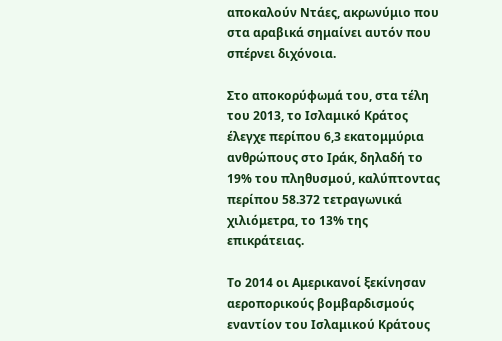αποκαλούν Ντάες, ακρωνύμιο που στα αραβικά σημαίνει αυτόν που σπέρνει διχόνοια.

Στο αποκορύφωμά του, στα τέλη του 2013, το Ισλαμικό Κράτος έλεγχε περίπου 6,3 εκατομμύρια ανθρώπους στο Ιράκ, δηλαδή το 19% του πληθυσμού, καλύπτοντας περίπου 58.372 τετραγωνικά χιλιόμετρα, το 13% της επικράτειας.

Το 2014 οι Αμερικανοί ξεκίνησαν αεροπορικούς βομβαρδισμούς εναντίον του Ισλαμικού Κράτους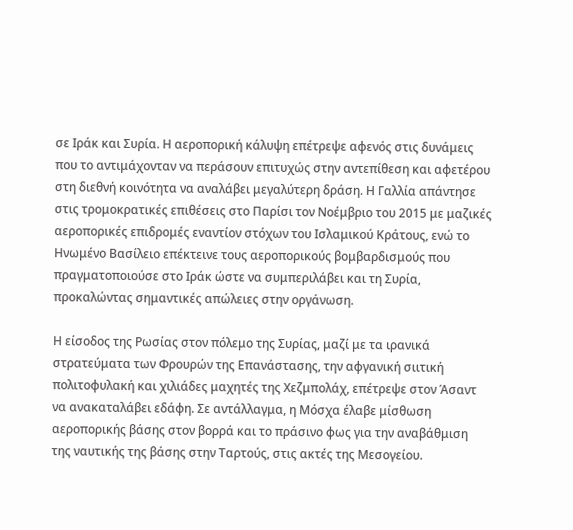σε Ιράκ και Συρία. Η αεροπορική κάλυψη επέτρεψε αφενός στις δυνάμεις που το αντιμάχονταν να περάσουν επιτυχώς στην αντεπίθεση και αφετέρου στη διεθνή κοινότητα να αναλάβει μεγαλύτερη δράση. Η Γαλλία απάντησε στις τρομοκρατικές επιθέσεις στο Παρίσι τον Νοέμβριο του 2015 με μαζικές αεροπορικές επιδρομές εναντίον στόχων του Ισλαμικού Κράτους, ενώ το Ηνωμένο Βασίλειο επέκτεινε τους αεροπορικούς βομβαρδισμούς που πραγματοποιούσε στο Ιράκ ώστε να συμπεριλάβει και τη Συρία, προκαλώντας σημαντικές απώλειες στην οργάνωση.

Η είσοδος της Ρωσίας στον πόλεμο της Συρίας, μαζί με τα ιρανικά στρατεύματα των Φρουρών της Επανάστασης, την αφγανική σιιτική πολιτοφυλακή και χιλιάδες μαχητές της Χεζμπολάχ, επέτρεψε στον Άσαντ να ανακαταλάβει εδάφη. Σε αντάλλαγμα, η Μόσχα έλαβε μίσθωση αεροπορικής βάσης στον βορρά και το πράσινο φως για την αναβάθμιση της ναυτικής της βάσης στην Ταρτούς, στις ακτές της Μεσογείου.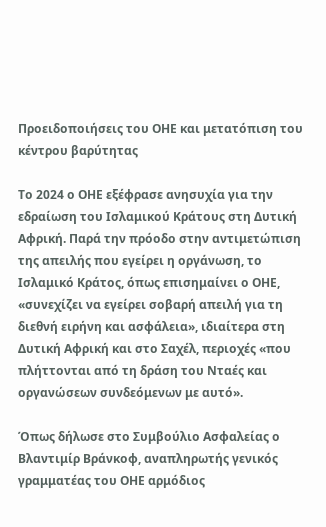Προειδοποιήσεις του ΟΗΕ και μετατόπιση του κέντρου βαρύτητας

Το 2024 ο ΟΗΕ εξέφρασε ανησυχία για την εδραίωση του Ισλαμικού Κράτους στη Δυτική Αφρική. Παρά την πρόοδο στην αντιμετώπιση της απειλής που εγείρει η οργάνωση, το Ισλαμικό Κράτος, όπως επισημαίνει ο ΟΗΕ, «συνεχίζει να εγείρει σοβαρή απειλή για τη διεθνή ειρήνη και ασφάλεια», ιδιαίτερα στη Δυτική Αφρική και στο Σαχέλ, περιοχές «που πλήττονται από τη δράση του Νταές και οργανώσεων συνδεόμενων με αυτό».

Όπως δήλωσε στο Συμβούλιο Ασφαλείας ο Βλαντιμίρ Βράνκοφ, αναπληρωτής γενικός γραμματέας του ΟΗΕ αρμόδιος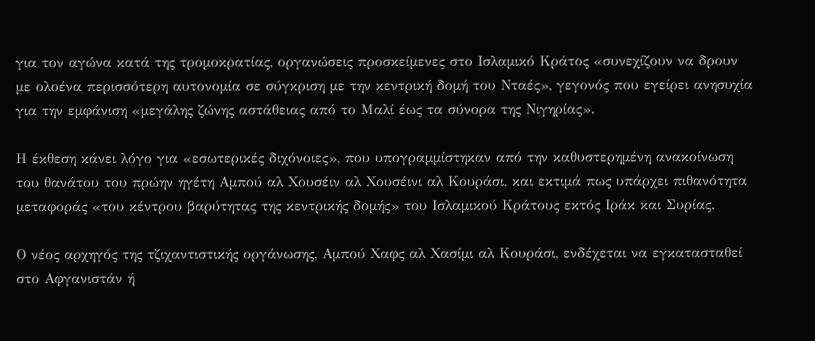για τον αγώνα κατά της τρομοκρατίας, οργανώσεις προσκείμενες στο Ισλαμικό Κράτος «συνεχίζουν να δρουν με ολοένα περισσότερη αυτονομία σε σύγκριση με την κεντρική δομή του Νταές», γεγονός που εγείρει ανησυχία για την εμφάνιση «μεγάλης ζώνης αστάθειας από το Μαλί έως τα σύνορα της Νιγηρίας».

Η έκθεση κάνει λόγο για «εσωτερικές διχόνοιες», που υπογραμμίστηκαν από την καθυστερημένη ανακοίνωση του θανάτου του πρώην ηγέτη Αμπού αλ Χουσέιν αλ Χουσέινι αλ Κουράσι, και εκτιμά πως υπάρχει πιθανότητα μεταφοράς «του κέντρου βαρύτητας της κεντρικής δομής» του Ισλαμικού Κράτους εκτός Ιράκ και Συρίας.

Ο νέος αρχηγός της τζιχαντιστικής οργάνωσης, Αμπού Χαφς αλ Χασίμι αλ Κουράσι, ενδέχεται να εγκατασταθεί στο Αφγανιστάν ή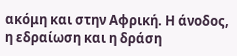ακόμη και στην Αφρική. Η άνοδος, η εδραίωση και η δράση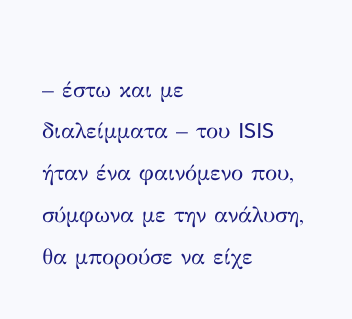– έστω και με διαλείμματα – του ISIS ήταν ένα φαινόμενο που, σύμφωνα με την ανάλυση, θα μπορούσε να είχε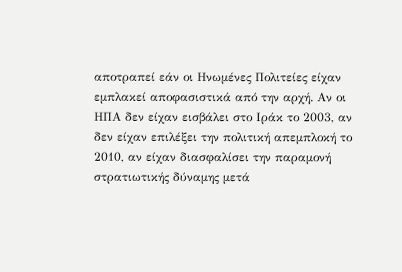αποτραπεί εάν οι Ηνωμένες Πολιτείες είχαν εμπλακεί αποφασιστικά από την αρχή. Αν οι ΗΠΑ δεν είχαν εισβάλει στο Ιράκ το 2003, αν δεν είχαν επιλέξει την πολιτική απεμπλοκή το 2010, αν είχαν διασφαλίσει την παραμονή στρατιωτικής δύναμης μετά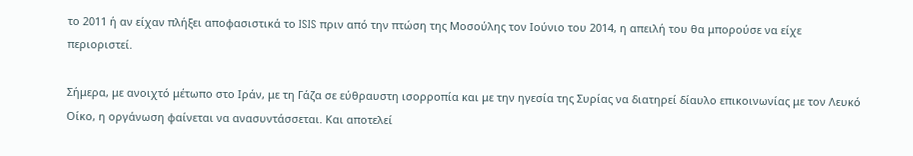το 2011 ή αν είχαν πλήξει αποφασιστικά το ISIS πριν από την πτώση της Μοσούλης τον Ιούνιο του 2014, η απειλή του θα μπορούσε να είχε περιοριστεί.

Σήμερα, με ανοιχτό μέτωπο στο Ιράν, με τη Γάζα σε εύθραυστη ισορροπία και με την ηγεσία της Συρίας να διατηρεί δίαυλο επικοινωνίας με τον Λευκό Οίκο, η οργάνωση φαίνεται να ανασυντάσσεται. Και αποτελεί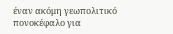έναν ακόμη γεωπολιτικό πονοκέφαλο για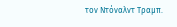τον Ντόναλντ Τραμπ.